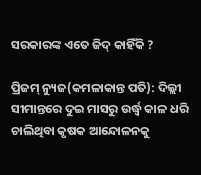ସରକାରଙ୍କ ଏତେ ଜିଦ୍ କାହିଁକି ?

ପ୍ରିଜମ୍ ନ୍ୟୁଜ(କମଳାକାନ୍ତ ପତି): ଦିଲ୍ଲୀ ସୀମାନ୍ତରେ ଦୁଇ ମାସରୁ ଉର୍ଦ୍ଧ୍ୱ କାଳ ଧରି ଚାଲିଥିବା କୃଷକ ଆନ୍ଦୋଳନକୁ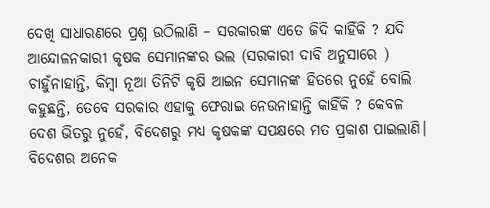ଦେଖି ସାଧାରଣରେ ପ୍ରଶ୍ନ ଉଠିଲାଣି – ସରକାରଙ୍କ ଏତେ ଜିଦି କାହିଁକି ? ଯଦି ଆନ୍ଦୋଳନକାରୀ କୃଷକ ସେମାନଙ୍କର ଭଲ (ସରକାରୀ ଦାବି ଅନୁସାରେ ) ଚାହୁଁନାହାନ୍ତି, କିମ୍ବା ନୂଆ ତିନିଟି କୃଷି ଆଇନ ସେମାନଙ୍କ ହିତରେ ନୁହେଁ ବୋଲି କହୁଛନ୍ତି, ତେବେ ସରକାର ଏହାକୁ ଫେରାଇ ନେଉନାହାନ୍ତି କାହିଁକି ? କେବଳ ଦେଶ ଭିତରୁ ନୁହେଁ, ବିଦେଶରୁ ମଧ୍ଯ କୃଷକଙ୍କ ସପକ୍ଷରେ ମତ ପ୍ରକାଶ ପାଇଲାଣି। ବିଦେଶର ଅନେକ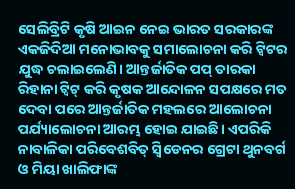ସେଲିବ୍ରିଟି କୃଷି ଆଇନ ନେଇ ଭାରତ ସରକାରଙ୍କ ଏକଜିଦିଆ ମନୋଭାବକୁ ସମାଲୋଚନା କରି ଟ୍ୱିଟର ଯୁଦ୍ଧ ଚଲାଇଲେଣି। ଆନ୍ତର୍ଜାତିକ ପପ୍ ତାରକା ରିହାନା ଟ୍ୱିଟ୍ କରି କୃଷକ ଆନ୍ଦୋଳନ ସପକ୍ଷରେ ମତ ଦେବା ପରେ ଆନ୍ତର୍ଜାତିକ ମହଲରେ ଆଲୋଚନା ପର୍ଯ୍ୟାଲୋଚନା ଆରମ୍ଭ ହୋଇ ଯାଇଛି। ଏପରିକି ନାବାଳିକା ପରିବେଶବିତ୍ ସ୍ଵିଡେନର ଗ୍ରେଟା ଥୁନବର୍ଗ ଓ ମିୟା ଖାଲିଫାଙ୍କ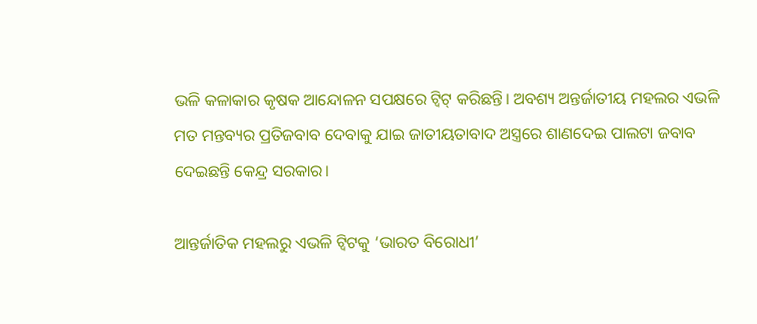ଭଳି କଳାକାର କୃଷକ ଆନ୍ଦୋଳନ ସପକ୍ଷରେ ଟ୍ୱିଟ୍ କରିଛନ୍ତି। ଅବଶ୍ୟ ଅନ୍ତର୍ଜାତୀୟ ମହଲର ଏଭଳି ମତ ମନ୍ତବ୍ୟର ପ୍ରତିଜବାବ ଦେବାକୁ ଯାଇ ଜାତୀୟତାବାଦ ଅସ୍ତ୍ରରେ ଶାଣଦେଇ ପାଲଟା ଜବାବ ଦେଇଛନ୍ତି କେନ୍ଦ୍ର ସରକାର।

ଆନ୍ତର୍ଜାତିକ ମହଲରୁ ଏଭଳି ଟ୍ୱିଟକୁ ‘ଭାରତ ବିରୋଧୀ’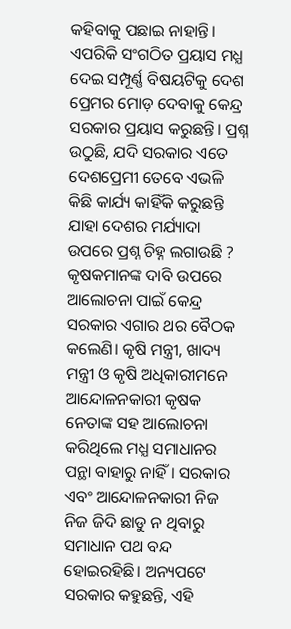କହିବାକୁ ପଛାଇ ନାହାନ୍ତି। ଏପରିକି ସଂଗଠିତ ପ୍ରୟାସ ମଧ୍ଯ ଦେଇ ସମ୍ପୂର୍ଣ୍ଣ ବିଷୟଟିକୁ ଦେଶ ପ୍ରେମର ମୋଡ଼ ଦେବାକୁ କେନ୍ଦ୍ର ସରକାର ପ୍ରୟାସ କରୁଛନ୍ତି। ପ୍ରଶ୍ନ ଉଠୁଛି, ଯଦି ସରକାର ଏତେ ଦେଶପ୍ରେମୀ ତେବେ ଏଭଳି କିଛି କାର୍ଯ୍ୟ କାହିଁକି କରୁଛନ୍ତି ଯାହା ଦେଶର ମର୍ଯ୍ୟାଦା ଉପରେ ପ୍ରଶ୍ନ ଚିହ୍ନ ଲଗାଉଛି ? କୃଷକମାନଙ୍କ ଦାବି ଉପରେ ଆଲୋଚନା ପାଇଁ କେନ୍ଦ୍ର ସରକାର ଏଗାର ଥର ବୈଠକ କଲେଣି। କୃଷି ମନ୍ତ୍ରୀ, ଖାଦ୍ୟ ମନ୍ତ୍ରୀ ଓ କୃଷି ଅଧିକାରୀମନେ ଆନ୍ଦୋଳନକାରୀ କୃଷକ ନେତାଙ୍କ ସହ ଆଲୋଚନା କରିଥିଲେ ମଧ୍ଯ ସମାଧାନର ପନ୍ଥା ବାହାରୁ ନାହିଁ। ସରକାର ଏବଂ ଆନ୍ଦୋଳନକାରୀ ନିଜ ନିଜ ଜିଦି ଛାଡୁ ନ ଥିବାରୁ ସମାଧାନ ପଥ ବନ୍ଦ ହୋଇରହିଛି। ଅନ୍ୟପଟେ ସରକାର କହୁଛନ୍ତି, ଏହି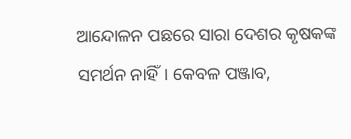ଆନ୍ଦୋଳନ ପଛରେ ସାରା ଦେଶର କୃଷକଙ୍କ ସମର୍ଥନ ନାହିଁ। କେବଳ ପଞ୍ଜାବ,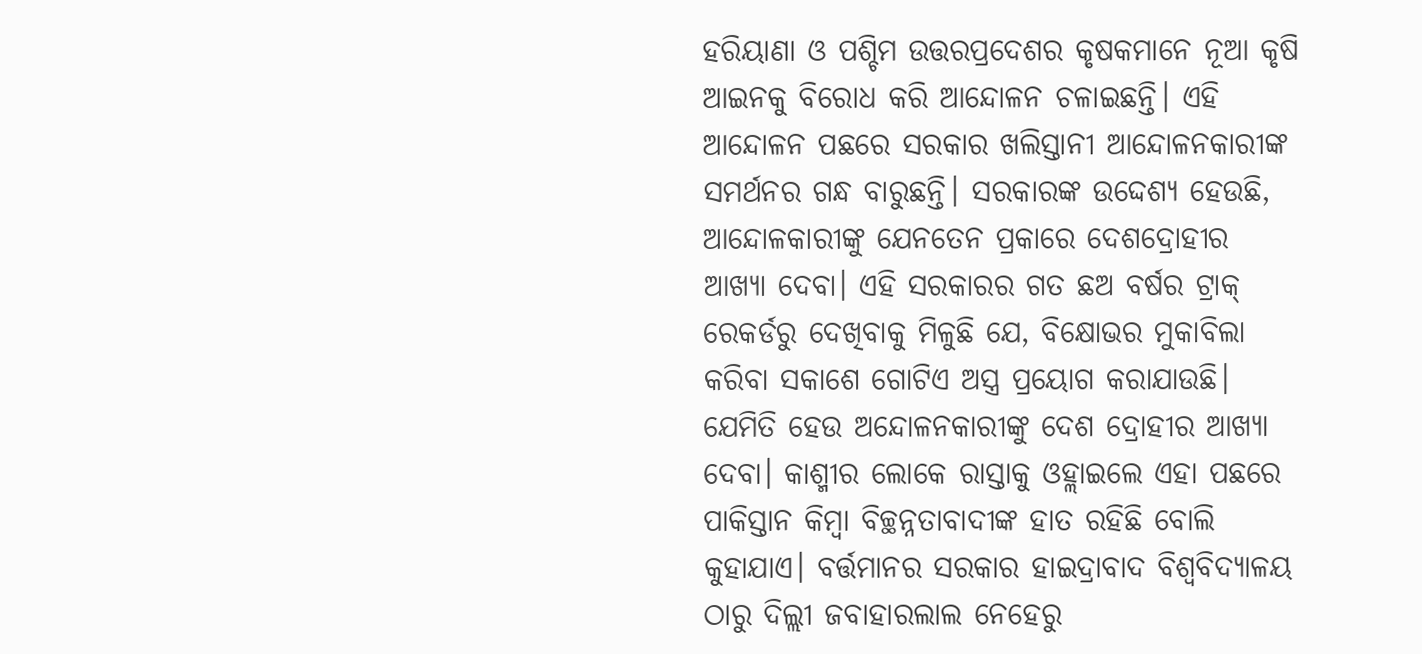ହରିୟାଣା ଓ ପଶ୍ଚିମ ଉତ୍ତରପ୍ରଦେଶର କୃଷକମାନେ ନୂଆ କୃଷି ଆଇନକୁ ବିରୋଧ କରି ଆନ୍ଦୋଳନ ଚଳାଇଛନ୍ତି। ଏହି ଆନ୍ଦୋଳନ ପଛରେ ସରକାର ଖଲିସ୍ତାନୀ ଆନ୍ଦୋଳନକାରୀଙ୍କ ସମର୍ଥନର ଗନ୍ଧ ବାରୁଛନ୍ତି। ସରକାରଙ୍କ ଉଦ୍ଦେଶ୍ୟ ହେଉଛି, ଆନ୍ଦୋଳକାରୀଙ୍କୁ ଯେନତେନ ପ୍ରକାରେ ଦେଶଦ୍ରୋହୀର ଆଖ୍ୟା ଦେବା। ଏହି ସରକାରର ଗତ ଛଅ ବର୍ଷର ଟ୍ରାକ୍ ରେକର୍ଡରୁ ଦେଖିବାକୁ ମିଳୁଛି ଯେ, ବିକ୍ଷୋଭର ମୁକାବିଲା କରିବା ସକାଶେ ଗୋଟିଏ ଅସ୍ତ୍ର ପ୍ରୟୋଗ କରାଯାଉଛି। ଯେମିତି ହେଉ ଅନ୍ଦୋଳନକାରୀଙ୍କୁ ଦେଶ ଦ୍ରୋହୀର ଆଖ୍ୟା ଦେବା। କାଶ୍ମୀର ଲୋକେ ରାସ୍ତାକୁ ଓହ୍ଲାଇଲେ ଏହା ପଛରେ ପାକିସ୍ତାନ କିମ୍ବା ବିଚ୍ଛନ୍ନତାବାଦୀଙ୍କ ହାତ ରହିଛି ବୋଲି କୁହାଯାଏ। ବର୍ତ୍ତମାନର ସରକାର ହାଇଦ୍ରାବାଦ ବିଶ୍ୱବିଦ୍ୟାଳୟ ଠାରୁ ଦିଲ୍ଲୀ ଜବାହାରଲାଲ ନେହେରୁ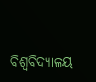ବିଶ୍ୱବିଦ୍ୟାଳୟ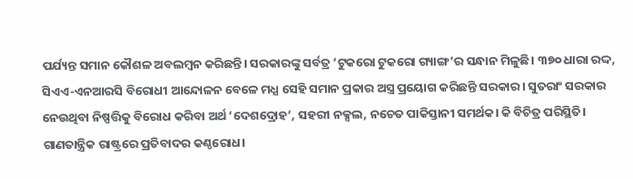ପର୍ଯ୍ୟନ୍ତ ସମାନ କୌଶଳ ଅବଲମ୍ବନ କରିଛନ୍ତି। ସରକାରଙ୍କୁ ସର୍ବତ୍ର ‘ଟୁକରୋ ଟୁକରୋ ଗ୍ୟାଙ୍ଗ’ର ସନ୍ଧାନ ମିଳୁଛି। ୩୭୦ ଧାରା ରଦ୍ଦ, ସିଏଏ-ଏନଆରସି ବିରୋଧୀ ଆନ୍ଦୋଳନ ବେଳେ ମଧ୍ଯ ସେହି ସମାନ ପ୍ରକାର ଅସ୍ତ୍ର ପ୍ରୟୋଗ କରିଛନ୍ତି ସରକାର। ସୁତରାଂ ସରକାର ନେଉଥିବା ନିଷ୍ପତ୍ତିକୁ ବିରୋଧ କରିବା ଅର୍ଥ ‘ଦେଶଦ୍ରୋହ’, ସହରୀ ନକ୍ସଲ, ନଚେତ ପାକିସ୍ତାନୀ ସମର୍ଥକ। କି ବିଚିତ୍ର ପରିସ୍ଥିତି। ଗାଣତାନ୍ତ୍ରିକ ରାଷ୍ଟ୍ରରେ ପ୍ରତିବାଦର କଣ୍ଠରୋଧ।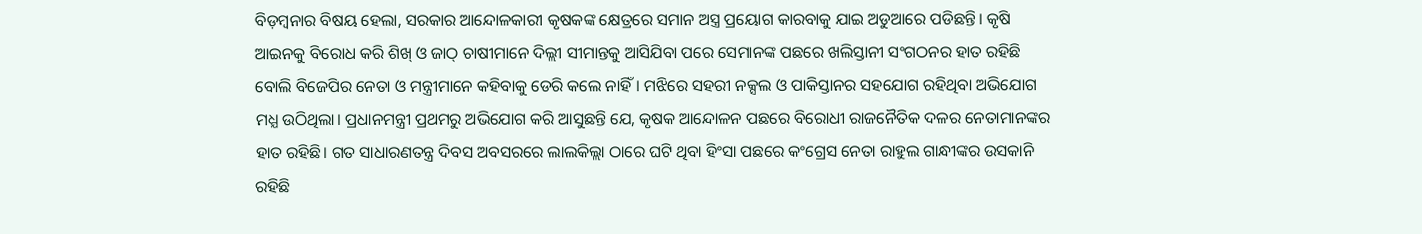ବିଡ଼ମ୍ବନାର ବିଷୟ ହେଲା, ସରକାର ଆନ୍ଦୋଳକାରୀ କୃଷକଙ୍କ କ୍ଷେତ୍ରରେ ସମାନ ଅସ୍ତ୍ର ପ୍ରୟୋଗ କାରବାକୁ ଯାଇ ଅଡୁଆରେ ପଡିଛନ୍ତି। କୃଷି ଆଇନକୁ ବିରୋଧ କରି ଶିଖ୍ ଓ ଜାଠ୍ ଚାଷୀମାନେ ଦିଲ୍ଲୀ ସୀମାନ୍ତକୁ ଆସିଯିବା ପରେ ସେମାନଙ୍କ ପଛରେ ଖଲିସ୍ତାନୀ ସଂଗଠନର ହାତ ରହିଛି ବୋଲି ବିଜେପିର ନେତା ଓ ମନ୍ତ୍ରୀମାନେ କହିବାକୁ ଡେରି କଲେ ନାହିଁ। ମଝିରେ ସହରୀ ନକ୍ସଲ ଓ ପାକିସ୍ତାନର ସହଯୋଗ ରହିଥିବା ଅଭିଯୋଗ ମଧ୍ଯ ଉଠିଥିଲା। ପ୍ରଧାନମନ୍ତ୍ରୀ ପ୍ରଥମରୁ ଅଭିଯୋଗ କରି ଆସୁଛନ୍ତି ଯେ, କୃଷକ ଆନ୍ଦୋଳନ ପଛରେ ବିରୋଧୀ ରାଜନୈତିକ ଦଳର ନେତାମାନଙ୍କର ହାତ ରହିଛି। ଗତ ସାଧାରଣତନ୍ତ୍ର ଦିବସ ଅବସରରେ ଲାଲକିଲ୍ଲା ଠାରେ ଘଟି ଥିବା ହିଂସା ପଛରେ କଂଗ୍ରେସ ନେତା ରାହୁଲ ଗାନ୍ଧୀଙ୍କର ଉସକାନି ରହିଛି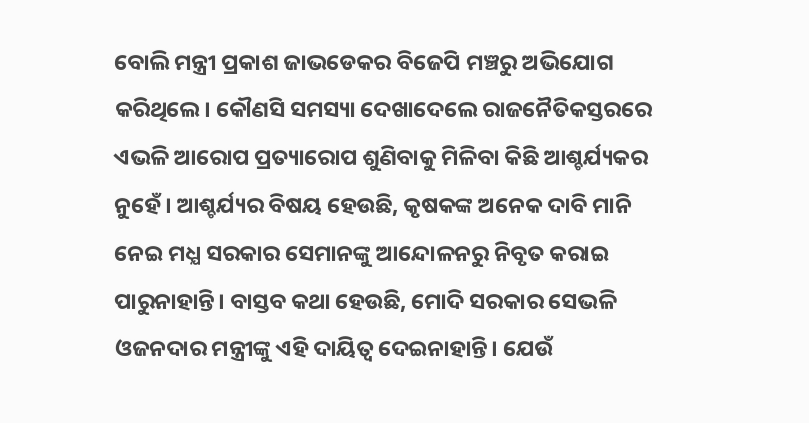ବୋଲି ମନ୍ତ୍ରୀ ପ୍ରକାଶ ଜାଭଡେକର ବିଜେପି ମଞ୍ଚରୁ ଅଭିଯୋଗ କରିଥିଲେ। କୌଣସି ସମସ୍ୟା ଦେଖାଦେଲେ ରାଜନୈତିକସ୍ତରରେ ଏଭଳି ଆରୋପ ପ୍ରତ୍ୟାରୋପ ଶୁଣିବାକୁ ମିଳିବା କିଛି ଆଶ୍ଚର୍ଯ୍ୟକର ନୁହେଁ। ଆଶ୍ଚର୍ଯ୍ୟର ବିଷୟ ହେଉଛି, କୃଷକଙ୍କ ଅନେକ ଦାବି ମାନି ନେଇ ମଧ୍ଯ ସରକାର ସେମାନଙ୍କୁ ଆନ୍ଦୋଳନରୁ ନିବୃତ କରାଇ ପାରୁନାହାନ୍ତି। ବାସ୍ତବ କଥା ହେଉଛି, ମୋଦି ସରକାର ସେଭଳି ଓଜନଦାର ମନ୍ତ୍ରୀଙ୍କୁ ଏହି ଦାୟିତ୍ୱ ଦେଇନାହାନ୍ତି। ଯେଉଁ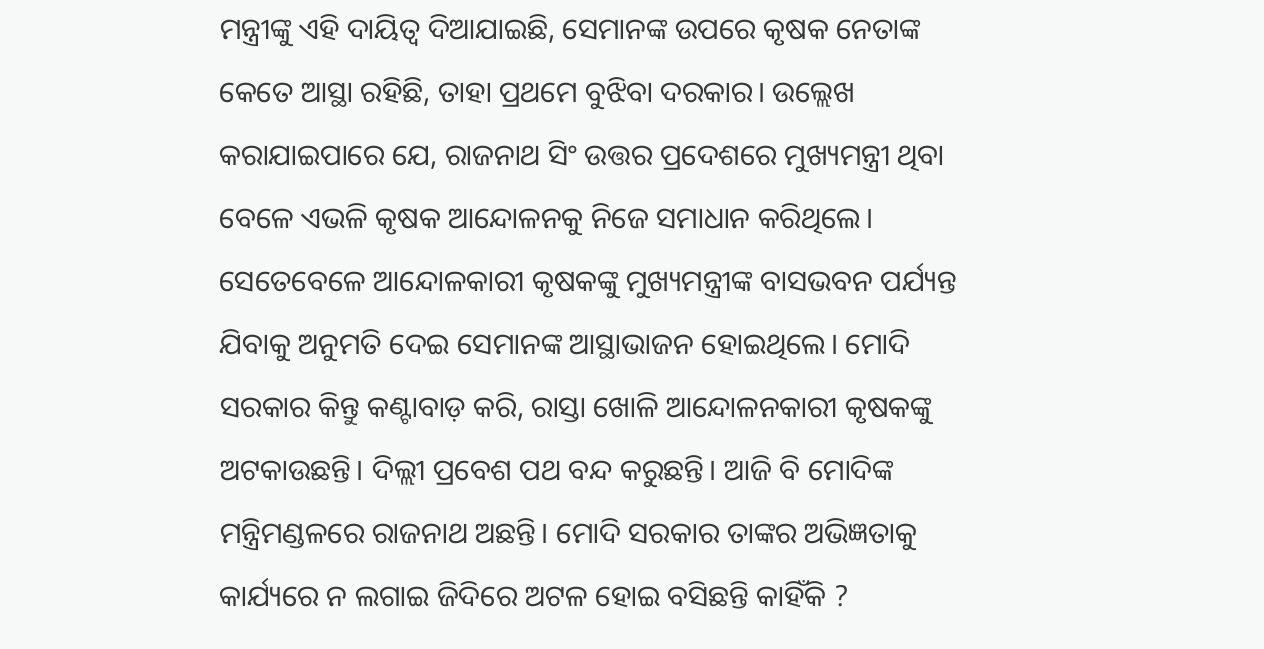ମନ୍ତ୍ରୀଙ୍କୁ ଏହି ଦାୟିତ୍ୱ ଦିଆଯାଇଛି, ସେମାନଙ୍କ ଉପରେ କୃଷକ ନେତାଙ୍କ କେତେ ଆସ୍ଥା ରହିଛି, ତାହା ପ୍ରଥମେ ବୁଝିବା ଦରକାର। ଉଲ୍ଲେଖ କରାଯାଇପାରେ ଯେ, ରାଜନାଥ ସିଂ ଉତ୍ତର ପ୍ରଦେଶରେ ମୁଖ୍ୟମନ୍ତ୍ରୀ ଥିବା ବେଳେ ଏଭଳି କୃଷକ ଆନ୍ଦୋଳନକୁ ନିଜେ ସମାଧାନ କରିଥିଲେ। ସେତେବେଳେ ଆନ୍ଦୋଳକାରୀ କୃଷକଙ୍କୁ ମୁଖ୍ୟମନ୍ତ୍ରୀଙ୍କ ବାସଭବନ ପର୍ଯ୍ୟନ୍ତ ଯିବାକୁ ଅନୁମତି ଦେଇ ସେମାନଙ୍କ ଆସ୍ଥାଭାଜନ ହୋଇଥିଲେ। ମୋଦି ସରକାର କିନ୍ତୁ କଣ୍ଟାବାଡ଼ କରି, ରାସ୍ତା ଖୋଳି ଆନ୍ଦୋଳନକାରୀ କୃଷକଙ୍କୁ ଅଟକାଉଛନ୍ତି। ଦିଲ୍ଲୀ ପ୍ରବେଶ ପଥ ବନ୍ଦ କରୁଛନ୍ତି। ଆଜି ବି ମୋଦିଙ୍କ ମନ୍ତ୍ରିମଣ୍ଡଳରେ ରାଜନାଥ ଅଛନ୍ତି। ମୋଦି ସରକାର ତାଙ୍କର ଅଭିଜ୍ଞତାକୁ କାର୍ଯ୍ୟରେ ନ ଲଗାଇ ଜିଦିରେ ଅଟଳ ହୋଇ ବସିଛନ୍ତି କାହିଁକି ?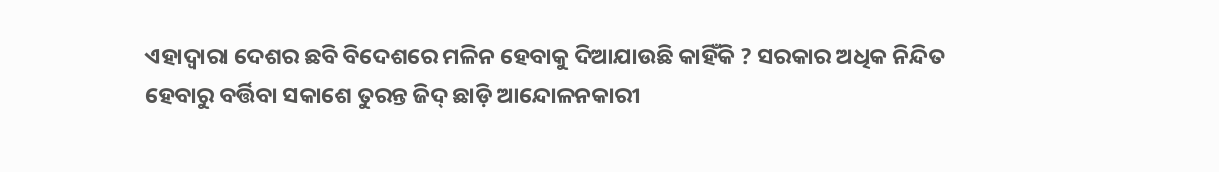ଏହାଦ୍ୱାରା ଦେଶର ଛବି ବିଦେଶରେ ମଳିନ ହେବାକୁ ଦିଆଯାଉଛି କାହିଁକି ? ସରକାର ଅଧିକ ନିନ୍ଦିତ ହେବାରୁ ବର୍ତ୍ତିବା ସକାଶେ ତୁରନ୍ତ ଜିଦ୍ ଛାଡ଼ି ଆନ୍ଦୋଳନକାରୀ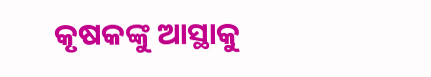କୃଷକଙ୍କୁ ଆସ୍ଥାକୁ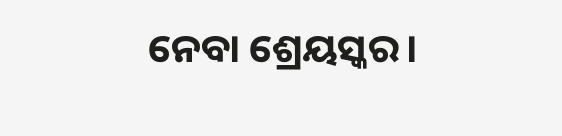ନେବା ଶ୍ରେୟସ୍କର।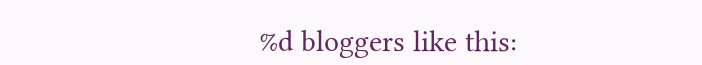%d bloggers like this: